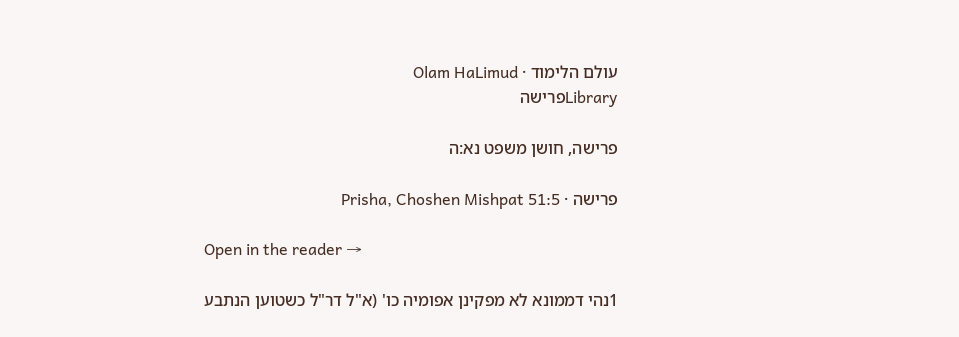עולם הלימוד · Olam HaLimud
Libraryפרישה

פרישה, חושן משפט נא:ה

פרישה · Prisha, Choshen Mishpat 51:5

Open in the reader →

1נהי דממונא לא מפקינן אפומיה כו' (א"ל דר"ל כשטוען הנתבע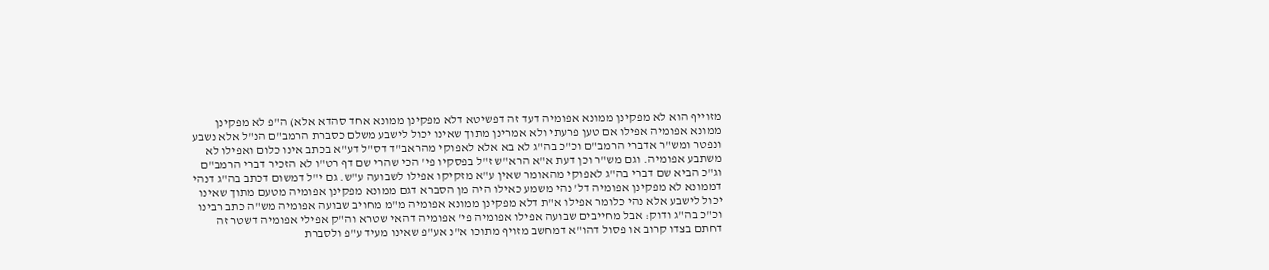מזוייף הוא לא מפקינן ממונא אפומיה דעד זה דפשיטא דלא מפקינן ממונא אחד סהדא אלא) ה"פ לא מפקינן ממונא אפומיה אפילו אם טען פרעתי ולא אמרינן מתוך שאינו יכול לישבע משלם כסברת הרמב"ם הנ"ל אלא נשבע ונפטר ומש"ר אדברי הרמב"ם וכ"כ בה"ג לא בא אלא לאפוקי מהראב"ד דס"ל דע"א בכתב אינו כלום ואפילו לא משתבע אפומיה. וגם מש"ר וכן דעת א"א הרא"ש ז"ל בפסקיו פי' הכי שהרי שם דף רט"ו לא הזכיר דברי הרמב"ם וג"כ הביא שם דברי בה"ג לאפוקי מהאומר שאין ע"א מזקיקו אפילו לשבועה ע"ש. גם י"ל דמשום דכתב בה"ג דנהי דממונא לא מפקינן אפומיה דל' נהי משמע כאילו היה מן הסברא דגם ממונא מפקינן אפומיה מטעם מתוך שאינו יכול לישבע אלא נהי כלומר אפילו א"ת דלא מפקינן ממונא אפומיה מ"מ מחויב שבועה אפומיה מש"ה כתב רבינו וכ"כ בה"ג ודוק: אבל מחייבים שבועה אפילו אפומיה פי' אפומיה דהאי שטרא וה"ק אפילי אפומיה דשטר זה דחתם בצדו קרוב או פסול דהו"א דמחשב מזויף מתוכו א"נ אע"פ שאינו מעיד ע"פ ולסברת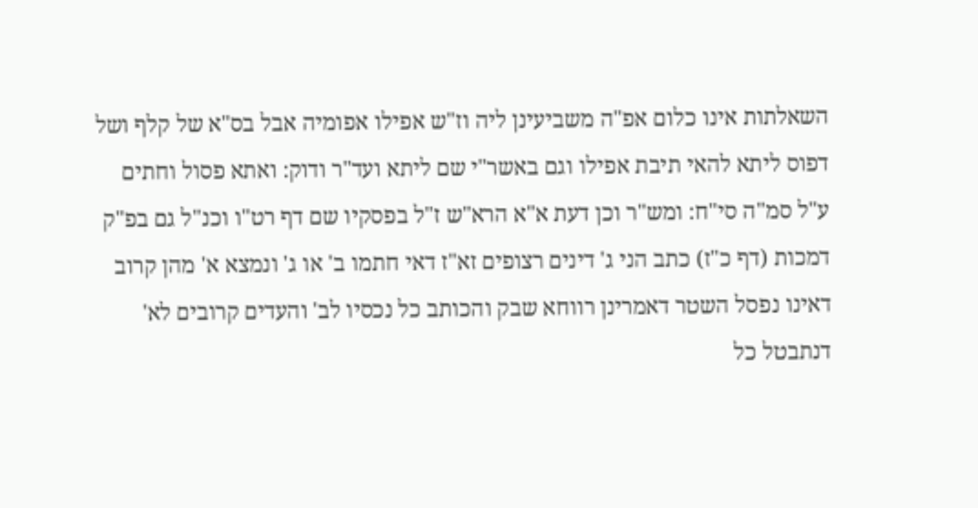השאלתות אינו כלום אפ"ה משביעינן ליה וז"ש אפילו אפומיה אבל בס"א של קלף ושל דפוס ליתא להאי תיבת אפילו וגם באשר"י שם ליתא ועד"ר ודוק: ואתא פסול וחתים ע"ל סמ"ה סי"ח: ומש"ר וכן דעת א"א הרא"ש ז"ל בפסקיו שם דף רט"ו וכנ"ל גם בפ"ק דמכות (דף כ"ז) כתב הני ג' דינים רצופים זא"ז דאי חתמו ב' או ג' ונמצא א' מהן קרוב דאינו נפסל השטר דאמרינן רווחא שבק והכותב כל נכסיו לב' והעדים קרובים לא' דנתבטל כל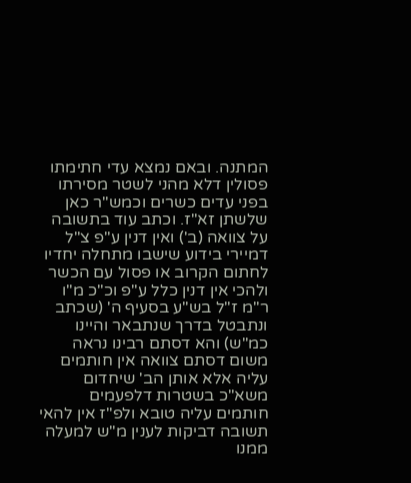המתנה. ובאם נמצא עדי חתימתו פסולין דלא מהני לשטר מסירתו בפני עדים כשרים וכמש"ר כאן שלשתן זא"ז. וכתב עוד בתשובה על צוואה (ב') ואין דנין ע"פ צ"ל דמיירי בידוע שישבו מתחלה יחדיו לחתום הקרוב או פסול עם הכשר ולהכי אין דנין כלל ע"פ וכ"כ מ"ו ר"מ ז"ל בש"ע בסעיף ה' (שכתב ונתבטל בדרך שנתבאר והיינו כמ"ש) והא דסתם רבינו נראה משום דסתם צוואה אין חותמים עליה אלא אותן הב' שיחדום משא"כ בשטרות דלפעמים חותמים עליה טובא ולפ"ז אין להאי תשובה דביקות לענין מ"ש למעלה ממנו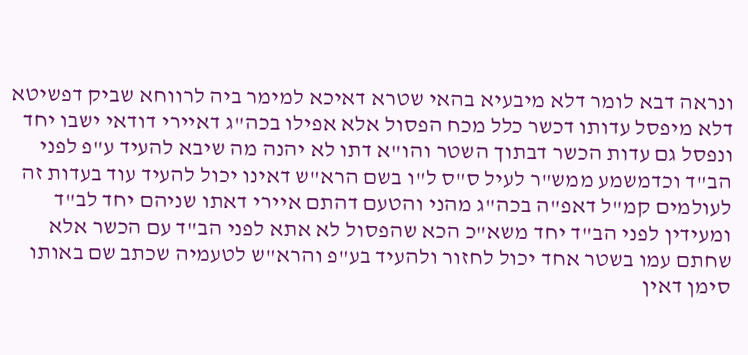ונראה דבא לומר דלא מיבעיא בהאי שטרא דאיכא למימר ביה לרווחא שביק דפשיטא דלא מיפסל עדותו דכשר כלל מכח הפסול אלא אפילו בכה"ג דאיירי דודאי ישבו יחד ונפסל גם עדות הכשר דבתוך השטר והו"א דתו לא יהנה מה שיבא להעיד ע"פ לפני הב"ד וכדמשמע ממש"ר לעיל ס"ס ל"ו בשם הרא"ש דאינו יכול להעיד עוד בעדות זה לעולמים קמ"ל דאפ"ה בכה"ג מהני והטעם דהתם איירי דאתו שניהם יחד לב"ד ומעידין לפני הב"ד יחד משא"כ הכא שהפסול לא אתא לפני הב"ד עם הכשר אלא שחתם עמו בשטר אחד יכול לחזור ולהעיד בע"פ והרא"ש לטעמיה שכתב שם באותו סימן דאין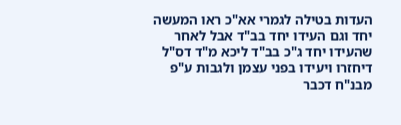העדות בטילה לגמרי אא"כ ראו המעשה יחד וגם העידו יחד בב"ד אבל לאחר שהעידו יחד ג"כ בב"ד ליכא מ"ד דס"ל דיחזרו ויעידו בפני עצמן ולגבות ע"פ מבנ"ח דכבר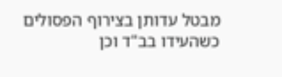מבטל עדותן בצירוף הפסולים כשהעידו בב"ד וכן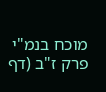מוכח בנמ"י פרק ז"ב (דף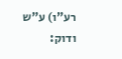רע"ו) ע"ש ודוק: